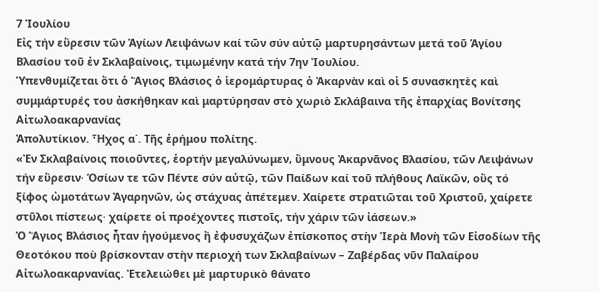7 Ἰουλίου
Εἰς τήν εὕρεσιν τῶν Ἁγίων Λειψάνων καί τῶν σύν αὐτῷ μαρτυρησάντων μετά τοῦ Ἁγίου Βλασίου τοῦ ἐν Σκλαβαίνοις, τιμωμένην κατά τήν 7ην Ἰουλίου.
Ὑπενθυμίζεται ὅτι ὁ Ἅγιος Βλάσιος ὁ ἱερομάρτυρας ὁ Ἀκαρνὰν καὶ οἱ 5 συνασκητὲς καὶ συμμάρτυρές του ἀσκήθηκαν καὶ μαρτύρησαν στὸ χωριὸ Σκλάβαινα τῆς ἐπαρχίας Βονίτσης Αἰτωλοακαρνανίας
Ἀπολυτίκιον. Ἦχος α΄. Τῆς ἐρήμου πολίτης.
«Ἐν Σκλαβαίνοις ποιοῦντες, ἑορτήν μεγαλύνωμεν, ὕμνους Ἀκαρνᾶνος Βλασίου, τῶν Λειψάνων τήν εὕρεσιν∙ Ὁσίων τε τῶν Πέντε σύν αὐτῷ, τῶν Παίδων καί τοῦ πλήθους Λαϊκῶν, οὕς τό ξίφος ὠμοτάτων Ἀγαρηνῶν, ὡς στάχυας ἀπέτεμεν. Χαίρετε στρατιῶται τοῦ Χριστοῦ, χαίρετε στῦλοι πίστεως∙ χαίρετε οἱ προέχοντες πιστοῖς, τήν χάριν τῶν ἰάσεων.»
Ὁ Ἅγιος Βλάσιος ἦταν ἡγούμενος ἢ ἐφυσυχάζων ἐπίσκοπος στὴν Ἱερὰ Μονὴ τῶν Εἰσοδίων τῆς Θεοτόκου ποὺ βρίσκονταν στὴν περιοχή των Σκλαβαίνων – Ζαβέρδας νῦν Παλαίρου Αἰτωλοακαρνανίας. Ἐτελειώθει μὲ μαρτυρικὸ θάνατο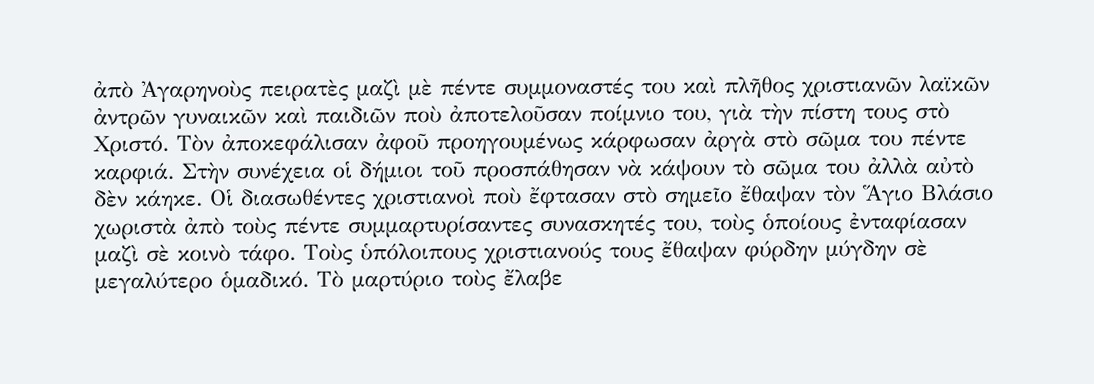ἀπὸ Ἀγαρηνοὺς πειρατὲς μαζὶ μὲ πέντε συμμοναστές του καὶ πλῆθος χριστιανῶν λαϊκῶν ἀντρῶν γυναικῶν καὶ παιδιῶν ποὺ ἀποτελοῦσαν ποίμνιο του, γιὰ τὴν πίστη τους στὸ Χριστό. Τὸν ἀποκεφάλισαν ἀφοῦ προηγουμένως κάρφωσαν ἀργὰ στὸ σῶμα του πέντε καρφιά. Στὴν συνέχεια οἱ δήμιοι τοῦ προσπάθησαν νὰ κάψουν τὸ σῶμα του ἀλλὰ αὐτὸ δὲν κάηκε. Οἱ διασωθέντες χριστιανοὶ ποὺ ἔφτασαν στὸ σημεῖο ἔθαψαν τὸν Ἅγιο Βλάσιο χωριστὰ ἀπὸ τοὺς πέντε συμμαρτυρίσαντες συνασκητές του, τοὺς ὁποίους ἐνταφίασαν μαζὶ σὲ κοινὸ τάφο. Τοὺς ὑπόλοιπους χριστιανούς τους ἔθαψαν φύρδην μύγδην σὲ μεγαλύτερο ὁμαδικό. Τὸ μαρτύριο τοὺς ἔλαβε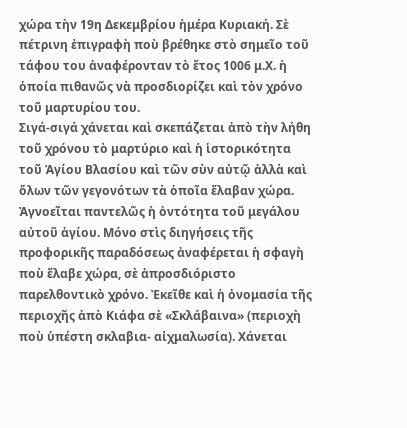χώρα τὴν 19η Δεκεμβρίου ἡμέρα Κυριακή. Σὲ πέτρινη ἐπιγραφὴ ποὺ βρέθηκε στὸ σημεῖο τοῦ τάφου του ἀναφέρονταν τὸ ἔτος 1006 μ.Χ. ἡ ὁποία πιθανῶς νὰ προσδιορίζει καὶ τὸν χρόνο τοῦ μαρτυρίου του.
Σιγά-σιγά χάνεται καὶ σκεπάζεται ἀπὸ τὴν λήθη τοῦ χρόνου τὸ μαρτύριο καὶ ἡ ἱστορικότητα τοῦ Ἁγίου Βλασίου καὶ τῶν σὺν αὐτῷ ἀλλὰ καὶ ὅλων τῶν γεγονότων τὰ ὁποῖα ἔλαβαν χώρα. Ἀγνοεῖται παντελῶς ἡ ὀντότητα τοῦ μεγάλου αὐτοῦ ἁγίου. Μόνο στὶς διηγήσεις τῆς προφορικῆς παραδόσεως ἀναφέρεται ἡ σφαγὴ ποὺ ἔλαβε χώρα, σὲ ἀπροσδιόριστο παρελθοντικὸ χρόνο. Ἐκεῖθε καὶ ἡ ὀνομασία τῆς περιοχῆς ἀπὸ Κιάφα σὲ «Σκλάβαινα» (περιοχὴ ποὺ ὑπέστη σκλαβια- αἰχμαλωσία). Χάνεται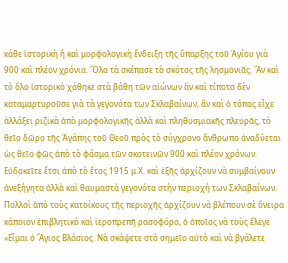κάθε ἱστορικὴ ἢ καὶ μορφολογικὴ ἔνδειξη τῆς ὕπαρξης τοῦ Ἁγίου γιὰ 900 καὶ πλέον χρόνια. Ὅλα τὰ σκέπασε τὸ σκότος τῆς λησμονιᾶς. Ἂν καὶ τὸ ὅλο ἱστορικὸ χάθηκε στὰ βάθη τῶν αἰώνων ἂν καὶ τίποτα δὲν καταμαρτυροῦσε γιὰ τὰ γεγονότα των Σκλαβαίνων, ἂν καὶ ὁ τόπος εἶχε ἀλλάξει ριζικὰ ἀπὸ μορφολογικῆς ἀλλὰ καὶ πληθυσμιακῆς πλευρᾶς, τὸ θεῖο δῶρο τῆς Ἀγάπης τοῦ Θεοῦ πρὸς τὸ σύγχρονο ἄνθρωπο ἀναδύεται ὡς θεῖο φῶς ἀπὸ τὸ φάσμα τῶν σκοτεινῶν 900 καὶ πλέον χρόνων. Εὐδοκεῖτε ἔτσι ἀπὸ τὸ ἔτος 1915 μ.Χ. καὶ ἑξῆς ἀρχίζουν νὰ συμβαίνουν ἀνεξήγητα ἀλλὰ καὶ θαυμαστὰ γεγονότα στὴν περιοχή των Σκλαβαίνων. Πολλοὶ ἀπὸ τοὺς κατοίκους τῆς περιοχῆς ἀρχίζουν νὰ βλέπουν σὲ ὄνειρα κάποιον ἐπιβλητικὸ καὶ ἱεροπρεπῆ ρασοφόρο, ὁ ὁποῖος νὰ τοὺς ἔλεγε «Εἶμαι ὁ Ἅγιος Βλάσιος. Νὰ σκάψετε στὸ σημεῖο αὐτὸ καὶ νὰ βγάλετε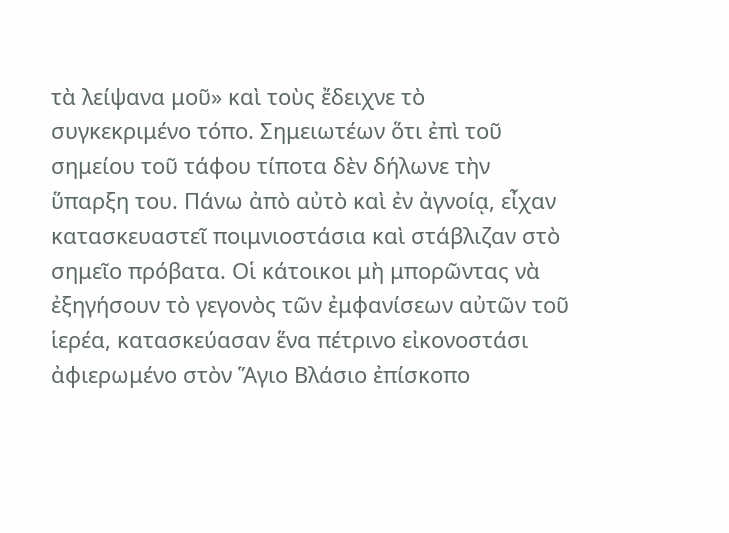τὰ λείψανα μοῦ» καὶ τοὺς ἔδειχνε τὸ συγκεκριμένο τόπο. Σημειωτέων ὅτι ἐπὶ τοῦ σημείου τοῦ τάφου τίποτα δὲν δήλωνε τὴν ὕπαρξη του. Πάνω ἀπὸ αὐτὸ καὶ ἐν ἀγνοίᾳ, εἶχαν κατασκευαστεῖ ποιμνιοστάσια καὶ στάβλιζαν στὸ σημεῖο πρόβατα. Οἱ κάτοικοι μὴ μπορῶντας νὰ ἐξηγήσουν τὸ γεγονὸς τῶν ἐμφανίσεων αὐτῶν τοῦ ἱερέα, κατασκεύασαν ἕνα πέτρινο εἰκονοστάσι ἀφιερωμένο στὸν Ἅγιο Βλάσιο ἐπίσκοπο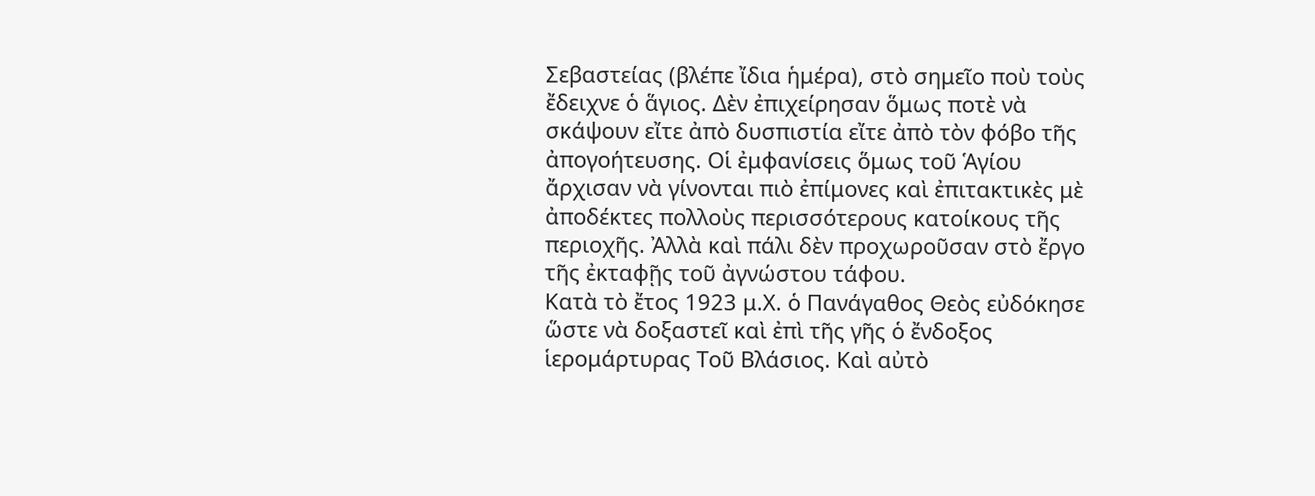Σεβαστείας (βλέπε ἴδια ἡμέρα), στὸ σημεῖο ποὺ τοὺς ἔδειχνε ὁ ἅγιος. Δὲν ἐπιχείρησαν ὅμως ποτὲ νὰ σκάψουν εἴτε ἀπὸ δυσπιστία εἴτε ἀπὸ τὸν φόβο τῆς ἀπογοήτευσης. Οἱ ἐμφανίσεις ὅμως τοῦ Ἁγίου ἄρχισαν νὰ γίνονται πιὸ ἐπίμονες καὶ ἐπιτακτικὲς μὲ ἀποδέκτες πολλοὺς περισσότερους κατοίκους τῆς περιοχῆς. Ἀλλὰ καὶ πάλι δὲν προχωροῦσαν στὸ ἔργο τῆς ἐκταφῇς τοῦ ἀγνώστου τάφου.
Κατὰ τὸ ἔτος 1923 μ.Χ. ὁ Πανάγαθος Θεὸς εὐδόκησε ὥστε νὰ δοξαστεῖ καὶ ἐπὶ τῆς γῆς ὁ ἔνδοξος ἱερομάρτυρας Τοῦ Βλάσιος. Καὶ αὐτὸ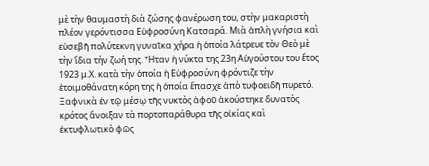μὲ τὴν θαυμαστὴ διὰ ζώσης φανέρωση του, στὴν μακαριστὴ πλέον γερόντισσα Εὐφροσύνη Κατσαρά. Μιὰ ἁπλὴ γνήσια καὶ εὐσεβῆ πολύτεκνη γυναῖκα χήρα ἡ ὁποία λάτρευε τὸν Θεὸ μὲ τὴν ἴδια τήν ζωή της. Ἦταν ἡ νύκτα της 23η Αὐγούστου του ἔτος 1923 μ.Χ. κατὰ τὴν ὁποία ἡ Εὐφροσύνη φρόντιζε τὴν ἑτοιμοθάνατη κόρη της ἡ ὁποία ἔπασχε ἀπὸ τυφοειδῆ πυρετό. Ξαφνικὰ ἐν τῷ μέσῳ τῆς νυκτὸς ἀφοῦ ἀκούστηκε δυνατὸς κρότος ἄνοιξαν τὰ πορτοπαράθυρα τῆς οἰκίας καὶ ἐκτυφλωτικὸ φῶς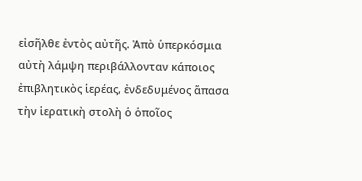εἰσῆλθε ἐντὸς αὐτῆς. Ἀπὸ ὑπερκόσμια αὐτὴ λάμψη περιβάλλονταν κάποιος ἐπιβλητικὸς ἱερέας, ἐνδεδυμένος ἅπασα τὴν ἱερατικὴ στολὴ ὁ ὁποῖος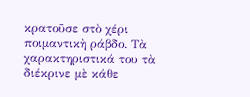κρατοῦσε στὸ χέρι ποιμαντικὴ ράβδο. Τὰ χαρακτηριστικά του τὰ διέκρινε μὲ κάθε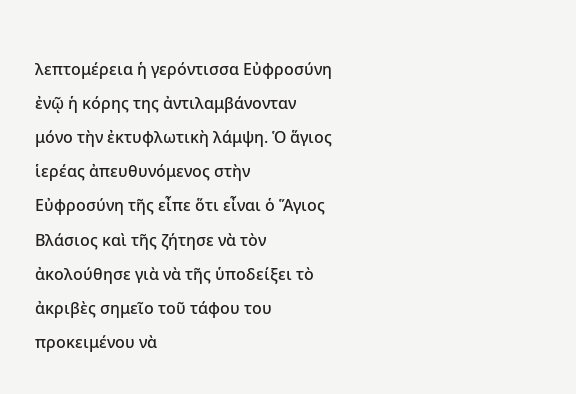λεπτομέρεια ἡ γερόντισσα Εὐφροσύνη ἐνῷ ἡ κόρης της ἀντιλαμβάνονταν μόνο τὴν ἐκτυφλωτικὴ λάμψη. Ὁ ἅγιος ἱερέας ἀπευθυνόμενος στὴν Εὐφροσύνη τῆς εἶπε ὅτι εἶναι ὁ Ἅγιος Βλάσιος καὶ τῆς ζήτησε νὰ τὸν ἀκολούθησε γιὰ νὰ τῆς ὑποδείξει τὸ ἀκριβὲς σημεῖο τοῦ τάφου του προκειμένου νὰ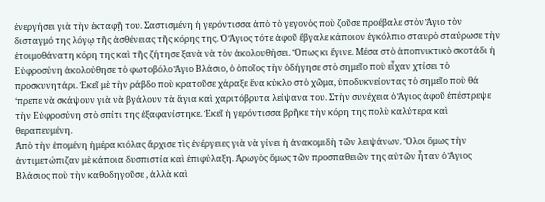ἐνεργήσει γιὰ τὴν ἐκταφῇ του. Σαστισμένη ἡ γερόντισσα ἀπὸ τὸ γεγονὸς ποὺ ζοῦσε προέβαλε στὸν Ἅγιο τὸν δισταγμό της λόγῳ τῆς ἀσθένειας τῆς κόρης της. Ὁ Ἅγιος τότε ἀφοῦ ἔβγαλε κάποιον ἐγκόλπιο σταυρὸ σταύρωσε τὴν ἑτοιμοθάνατη κόρη της καὶ τῆς ζήτησε ξανὰ νὰ τὸν ἀκολουθήσει. Ὅπως κι ἔγινε. Μέσα στὸ ἀποπνικτικὸ σκοτάδι ἡ Εὐφροσύνη ἀκολούθησε τὸ φωτοβόλο Ἅγιο Βλάσιο, ὁ ὁποῖος τὴν ὁδήγησε στὸ σημεῖο ποὺ εἶχαν χτίσει τὸ προσκυνητάρι. Ἐκεῖ μὲ τὴν ράβδο ποὺ κρατοῦσε χάραξε ἕνα κύκλο στὸ χῶμα, ὑποδυκνείοντας τὸ σημεῖο ποὺ θά ‘πρεπε νὰ σκάψουν γιὰ νὰ βγάλουν τὰ ἅγια καὶ χαριτόβρυτα λείψανα του. Στὴν συνέχεια ὁ Ἅγιος ἀφοῦ ἐπέστρεψε τὴν Εὐφροσύνη στὸ σπίτι της ἐξαφανίστηκε. Ἐκεῖ ἡ γερόντισσα βρῆκε τὴν κόρη της πολὺ καλύτερα καὶ θεραπευμένη.
Ἀπὸ τὴν ἑπομένη ἡμέρα κιόλας ἄρχισε τὶς ἐνέργειες γιὰ νὰ γίνει ἡ ἀνακομιδὴ τῶν λειψάνων. Ὅλοι ὅμως τὴν ἀντιμετώπιζαν μὲ κάποια δυσπιστία καὶ ἐπιφύλαξη. Ἀρωγὸς ὅμως τῶν προσπαθειῶν της αὐτῶν ἦταν ὁ Ἅγιος Βλάσιος ποὺ τὴν καθοδηγοῦσε , ἀλλὰ καὶ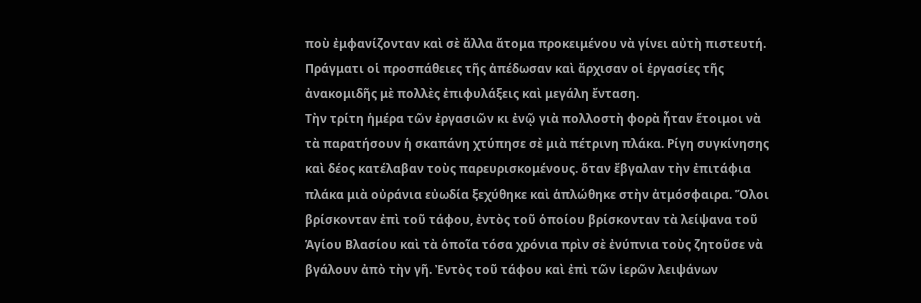ποὺ ἐμφανίζονταν καὶ σὲ ἄλλα ἄτομα προκειμένου νὰ γίνει αὐτὴ πιστευτή. Πράγματι οἱ προσπάθειες τῆς ἀπέδωσαν καὶ ἄρχισαν οἱ ἐργασίες τῆς ἀνακομιδῆς μὲ πολλὲς ἐπιφυλάξεις καὶ μεγάλη ἔνταση.
Τὴν τρίτη ἡμέρα τῶν ἐργασιῶν κι ἐνῷ γιὰ πολλοστὴ φορὰ ἦταν ἕτοιμοι νὰ τὰ παρατήσουν ἡ σκαπάνη χτύπησε σὲ μιὰ πέτρινη πλάκα. Ρίγη συγκίνησης καὶ δέος κατέλαβαν τοὺς παρευρισκομένους. ὅταν ἔβγαλαν τὴν ἐπιτάφια πλάκα μιὰ οὐράνια εὐωδία ξεχύθηκε καὶ ἁπλώθηκε στὴν ἀτμόσφαιρα. Ὅλοι βρίσκονταν ἐπὶ τοῦ τάφου, ἐντὸς τοῦ ὁποίου βρίσκονταν τὰ λείψανα τοῦ Ἁγίου Βλασίου καὶ τὰ ὁποῖα τόσα χρόνια πρὶν σὲ ἐνύπνια τοὺς ζητοῦσε νὰ βγάλουν ἀπὸ τὴν γῆ. Ἐντὸς τοῦ τάφου καὶ ἐπὶ τῶν ἱερῶν λειψάνων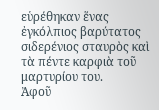εὑρέθηκαν ἕνας ἐγκόλπιος βαρύτατος σιδερένιος σταυρὸς καὶ τὰ πέντε καρφιὰ τοῦ μαρτυρίου του.
Ἀφοῦ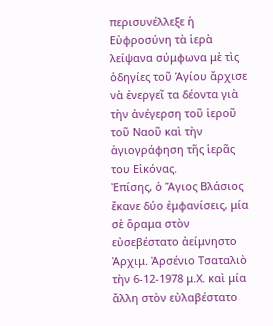περισυνέλλεξε ἡ Εὐφροσύνη τὰ ἱερὰ λείψανα σύμφωνα μὲ τὶς ὁδηγίες τοῦ Ἁγίου ἄρχισε νὰ ἐνεργεῖ τα δέοντα γιὰ τὴν ἀνέγερση τοῦ ἱεροῦ τοῦ Ναοῦ καὶ τὴν ἁγιογράφηση τῆς ἱερᾶς του Εἰκόνας.
Ἐπίσης, ὁ Ἅγιος Βλάσιος ἔκανε δύο ἐμφανίσεις, μία σὲ ὅραμα στὸν εὐσεβέστατο ἀείμνηστο Ἀρχιμ. Ἀρσένιο Τσαταλιὸ τὴν 6-12-1978 μ.Χ. καὶ μία ἄλλη στὸν εὐλαβέστατο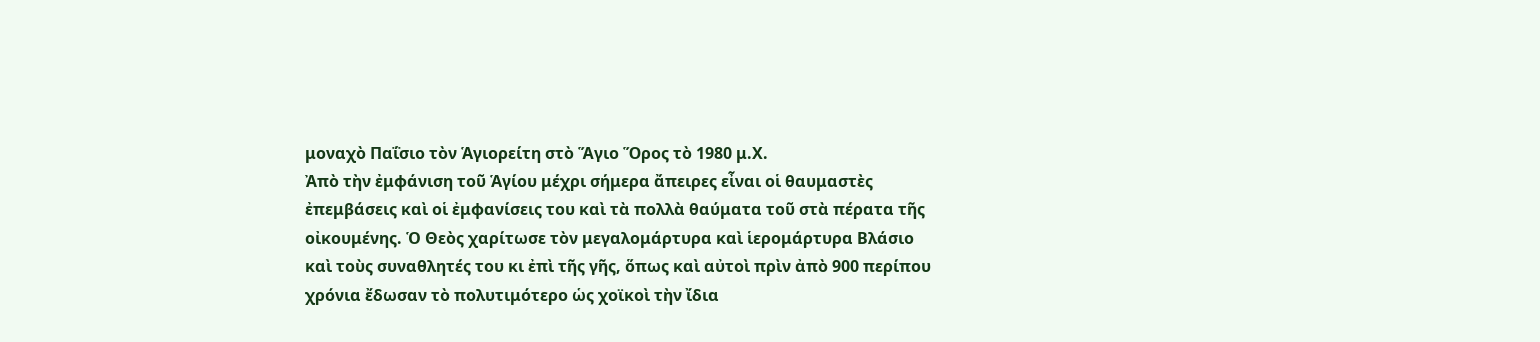μοναχὸ Παΐσιο τὸν Ἁγιορείτη στὸ Ἅγιο Ὅρος τὸ 1980 μ.Χ.
Ἀπὸ τὴν ἐμφάνιση τοῦ Ἁγίου μέχρι σήμερα ἄπειρες εἶναι οἱ θαυμαστὲς ἐπεμβάσεις καὶ οἱ ἐμφανίσεις του καὶ τὰ πολλὰ θαύματα τοῦ στὰ πέρατα τῆς οἰκουμένης. Ὁ Θεὸς χαρίτωσε τὸν μεγαλομάρτυρα καὶ ἱερομάρτυρα Βλάσιο καὶ τοὺς συναθλητές του κι ἐπὶ τῆς γῆς, ὅπως καὶ αὐτοὶ πρὶν ἀπὸ 900 περίπου χρόνια ἔδωσαν τὸ πολυτιμότερο ὡς χοϊκοὶ τὴν ἴδια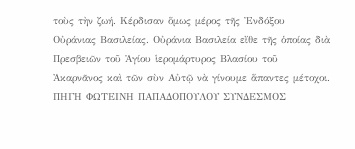τοὺς τὴν ζωή. Κέρδισαν ὅμως μέρος τῆς Ἐνδόξου Οὐράνιας Βασιλείας. Οὐράνια Βασιλεία εἴθε τῆς ὁποίας διὰ Πρεσβειῶν τοῦ Ἁγίου ἱερομάρτυρος Βλασίου τοῦ Ἀκαρνᾶνος καὶ τῶν σὺν Αὐτῷ νὰ γίνουμε ἅπαντες μέτοχοι.
ΠΗΓΗ ΦΩΤΕΙΝΗ ΠΑΠΑΔΟΠΟΥΛΟΥ ΣΥΝΔΕΣΜΟΣ